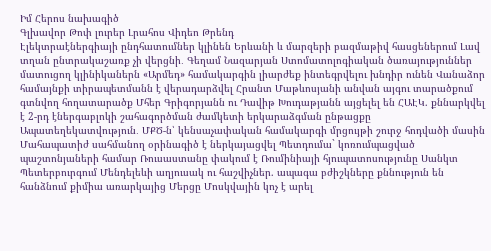Իմ Հերոս նախագիծ
Գլխավոր Թոփ լուրեր Լրահոս Վիդեո Թրենդ
Էլեկտրաէներգիայի ընդհատումներ կլինեն Երևանի և մարզերի բազմաթիվ հասցեներում Լավ տղան ընտրակաշառք չի վերցնի․ Գեղամ Նազարյան Ստոմատոլոգիական ծառայություններ մատուցող կլինիկաներն «Արմեդ» համակարգին լիարժեք ինտեգրվելու խնդիր ունեն Վանաձոր համայնքի տիրապետմանն է վերադարձվել Հրանտ Մաթևոսյանի անվան այգու տարածքում գտնվող հողատարածք Մհեր Գրիգորյանն ու Դավիթ Խուդաթյանն այցելել են ՀԱԷԿ. քննարկվել է 2-րդ էներգաբլոկի շահագործման ժամկետի երկարաձգման ընթացքը Ապատեղեկատվություն․ ՄՔԾ-ն՝ կենսաչափական համակարգի մրցույթի շուրջ հոդվածի մասին Մահապատիժ սահմանող օրինագիծ է ներկայացվել Պետդումա` կոռումպացված պաշտոնյաների համար Ռուսաստանը փակում է Ռումինիայի հյուպատոսությունը Սանկտ Պետերբուրգում Մենդելեևի աղյուսակ ու հաշվիչներ. ապագա բժիշկները քննություն են հանձնում քիմիա առարկայից Մերցը Մոսկվային կոչ է արել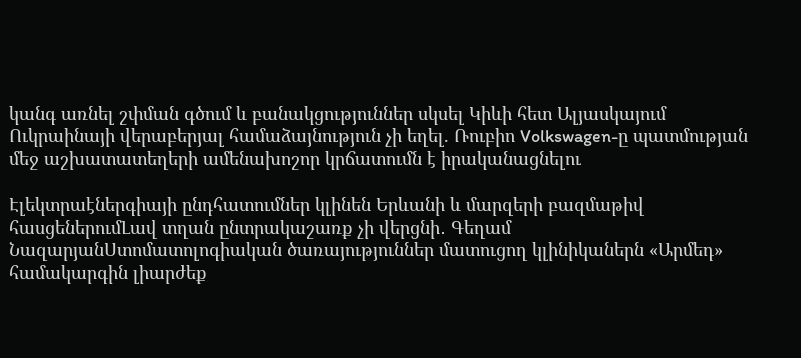կանգ առնել շփման գծում և բանակցություններ սկսել Կիևի հետ Ալյասկայում Ուկրաինայի վերաբերյալ համաձայնություն չի եղել. Ռուբիո Volkswagen-ը պատմության մեջ աշխատատեղերի ամենախոշոր կրճատումն է իրականացնելու

Էլեկտրաէներգիայի ընդհատումներ կլինեն Երևանի և մարզերի բազմաթիվ հասցեներումԼավ տղան ընտրակաշառք չի վերցնի․ Գեղամ ՆազարյանՍտոմատոլոգիական ծառայություններ մատուցող կլինիկաներն «Արմեդ» համակարգին լիարժեք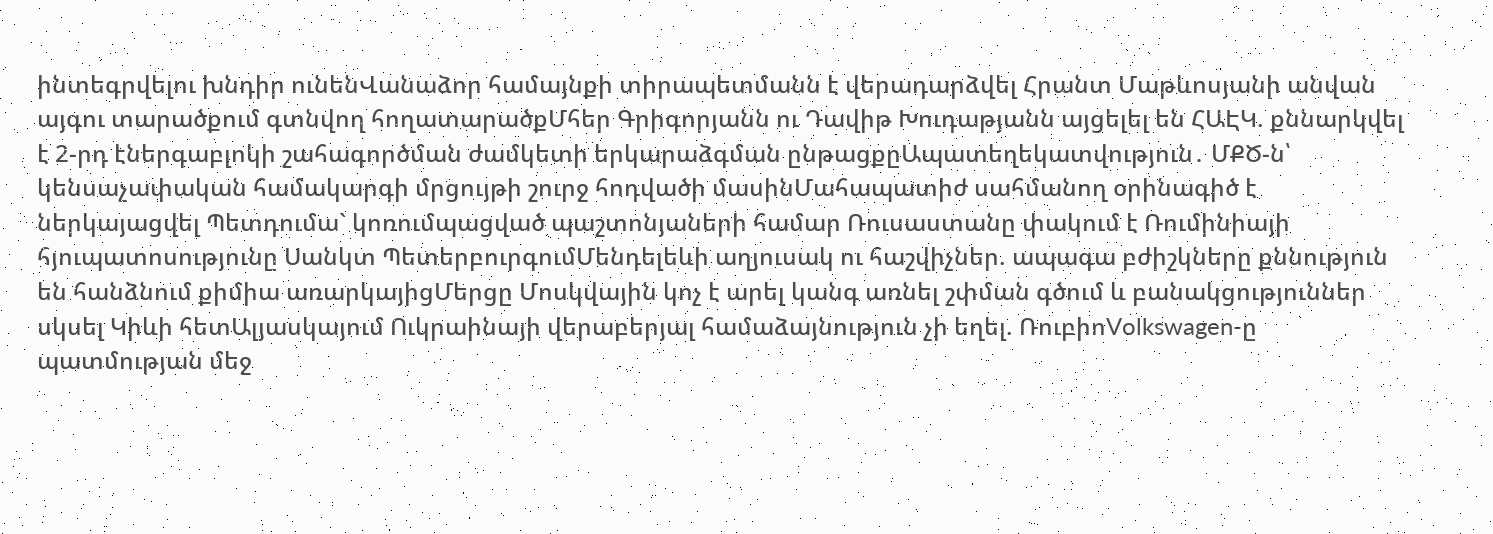ինտեգրվելու խնդիր ունենՎանաձոր համայնքի տիրապետմանն է վերադարձվել Հրանտ Մաթևոսյանի անվան այգու տարածքում գտնվող հողատարածքՄհեր Գրիգորյանն ու Դավիթ Խուդաթյանն այցելել են ՀԱԷԿ. քննարկվել է 2-րդ էներգաբլոկի շահագործման ժամկետի երկարաձգման ընթացքըԱպատեղեկատվություն․ ՄՔԾ-ն՝ կենսաչափական համակարգի մրցույթի շուրջ հոդվածի մասինՄահապատիժ սահմանող օրինագիծ է ներկայացվել Պետդումա` կոռումպացված պաշտոնյաների համար Ռուսաստանը փակում է Ռումինիայի հյուպատոսությունը Սանկտ ՊետերբուրգումՄենդելեևի աղյուսակ ու հաշվիչներ. ապագա բժիշկները քննություն են հանձնում քիմիա առարկայիցՄերցը Մոսկվային կոչ է արել կանգ առնել շփման գծում և բանակցություններ սկսել Կիևի հետԱլյասկայում Ուկրաինայի վերաբերյալ համաձայնություն չի եղել. ՌուբիոVolkswagen-ը պատմության մեջ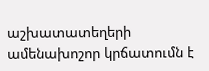աշխատատեղերի ամենախոշոր կրճատումն է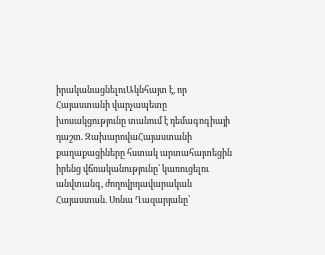իրականացնելուԱկնհայտ է, որ Հայաստանի վարչապետը խոսակցությունը տանում է դեմագոգիայի դաշտ. ԶախարովաՀայաստանի քաղաքացիները հստակ արտահայտեցին իրենց վճռականությունը՝ կառուցելու անվտանգ, ժողովրդավարական Հայաստան. Սոնա Ղազարյանը՝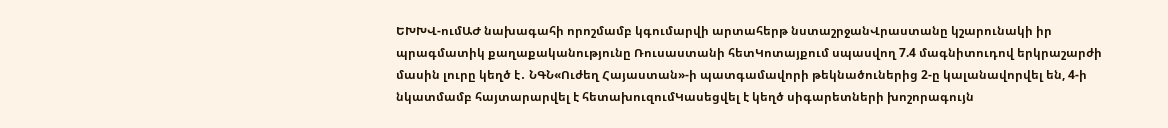ԵԽԽՎ-ումԱԺ նախագահի որոշմամբ կգումարվի արտահերթ նստաշրջանՎրաստանը կշարունակի իր պրագմատիկ քաղաքականությունը Ռուսաստանի հետԿոտայքում սպասվող 7.4 մագնիտուդով երկրաշարժի մասին լուրը կեղծ է․ ՆԳՆ«Ուժեղ Հայաստան»-ի պատգամավորի թեկնածուներից 2-ը կալանավորվել են, 4-ի նկատմամբ հայտարարվել է հետախուզումԿասեցվել է կեղծ սիգարետների խոշորագույն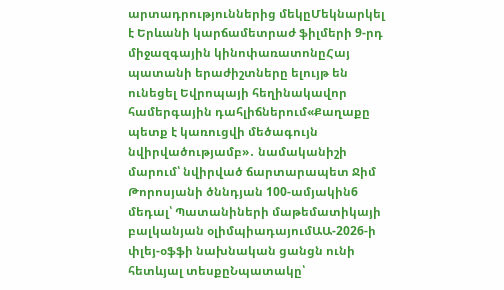արտադրություններից մեկըՄեկնարկել է Երևանի կարճամետրաժ ֆիլմերի 9-րդ միջազգային կինոփառատոնըՀայ պատանի երաժիշտները ելույթ են ունեցել Եվրոպայի հեղինակավոր համերգային դահլիճներում«Քաղաքը պետք է կառուցվի մեծագույն նվիրվածությամբ»․ նամականիշի մարում՝ նվիրված ճարտարապետ Ջիմ Թորոսյանի ծննդյան 100-ամյակին6 մեդալ՝ Պատանիների մաթեմատիկայի բալկանյան օլիմպիադայումԱԱ-2026-ի փլեյ-օֆֆի նախնական ցանցն ունի հետևյալ տեսքըՆպատակը՝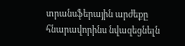տրանսֆերային արժեքը հնարավորինս նվազեցնելն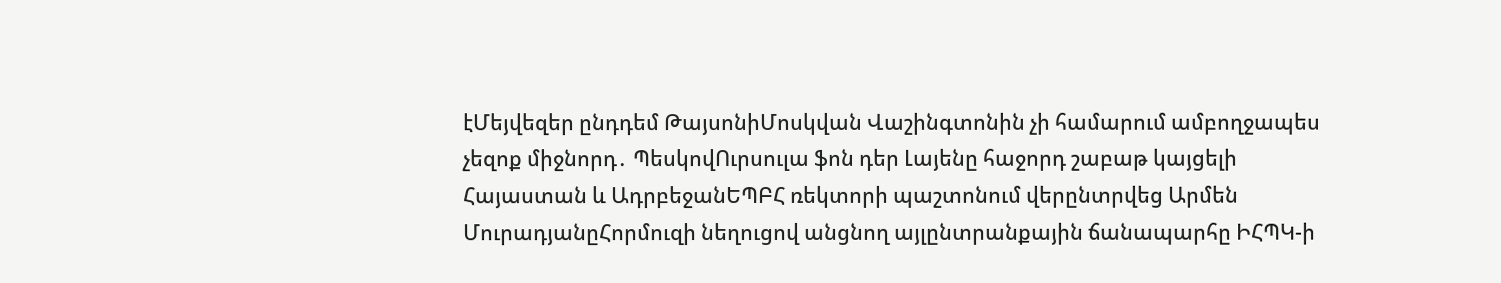էՄեյվեզեր ընդդեմ ԹայսոնիՄոսկվան Վաշինգտոնին չի համարում ամբողջապես չեզոք միջնորդ․ ՊեսկովՈւրսուլա ֆոն դեր Լայենը հաջորդ շաբաթ կայցելի Հայաստան և ԱդրբեջանԵՊԲՀ ռեկտորի պաշտոնում վերընտրվեց Արմեն ՄուրադյանըՀորմուզի նեղուցով անցնող այլընտրանքային ճանապարհը ԻՀՊԿ-ի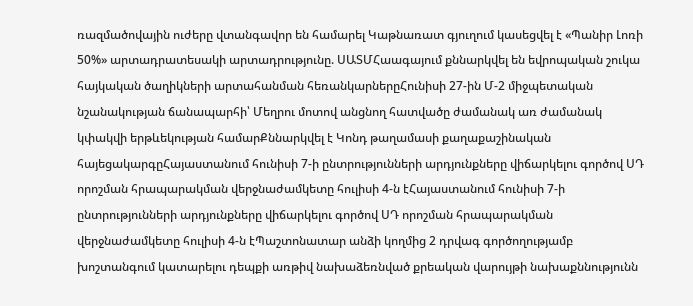ռազմածովային ուժերը վտանգավոր են համարել Կաթնառատ գյուղում կասեցվել է «Պանիր Լոռի 50%» արտադրատեսակի արտադրությունը. ՍԱՏՄՀաագայում քննարկվել են եվրոպական շուկա հայկական ծաղիկների արտահանման հեռանկարներըՀունիսի 27-ին Մ-2 միջպետական նշանակության ճանապարհի՝ Մեղրու մոտով անցնող հատվածը ժամանակ առ ժամանակ կփակվի երթևեկության համարՔննարկվել է Կոնդ թաղամասի քաղաքաշինական հայեցակարգըՀայաստանում հունիսի 7-ի ընտրությունների արդյունքները վիճարկելու գործով ՍԴ որոշման հրապարակման վերջնաժամկետը հուլիսի 4-ն էՀայաստանում հունիսի 7-ի ընտրությունների արդյունքները վիճարկելու գործով ՍԴ որոշման հրապարակման վերջնաժամկետը հուլիսի 4-ն էՊաշտոնատար անձի կողմից 2 դրվագ գործողությամբ խոշտանգում կատարելու դեպքի առթիվ նախաձեռնված քրեական վարույթի նախաքննությունն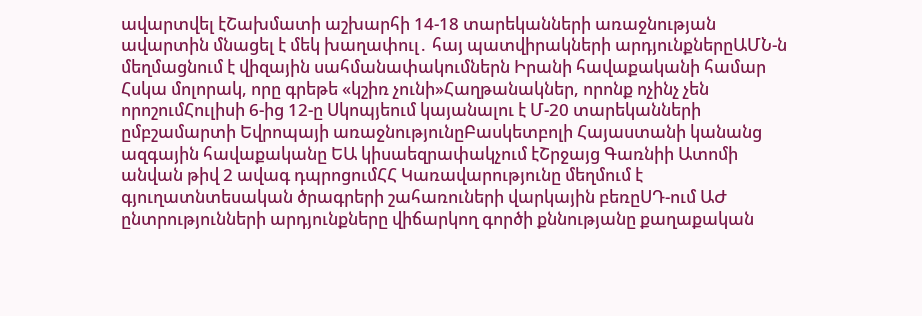ավարտվել էՇախմատի աշխարհի 14-18 տարեկանների առաջնության ավարտին մնացել է մեկ խաղափուլ․ հայ պատվիրակների արդյունքներըԱՄՆ-ն մեղմացնում է վիզային սահմանափակումներն Իրանի հավաքականի համար Հսկա մոլորակ, որը գրեթե «կշիռ չունի»Հաղթանակներ, որոնք ոչինչ չեն որոշումՀուլիսի 6-ից 12-ը Սկոպյեում կայանալու է Մ-20 տարեկանների ըմբշամարտի Եվրոպայի առաջնությունըԲասկետբոլի Հայաստանի կանանց ազգային հավաքականը ԵԱ կիսաեզրափակչում էՇրջայց Գառնիի Ատոմի անվան թիվ 2 ավագ դպրոցումՀՀ Կառավարությունը մեղմում է գյուղատնտեսական ծրագրերի շահառուների վարկային բեռըՍԴ-ում ԱԺ ընտրությունների արդյունքները վիճարկող գործի քննությանը քաղաքական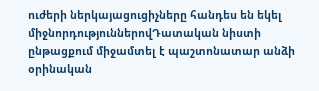ուժերի ներկայացուցիչները հանդես են եկել միջնորդություններովԴատական նիստի ընթացքում միջամտել է պաշտոնատար անձի օրինական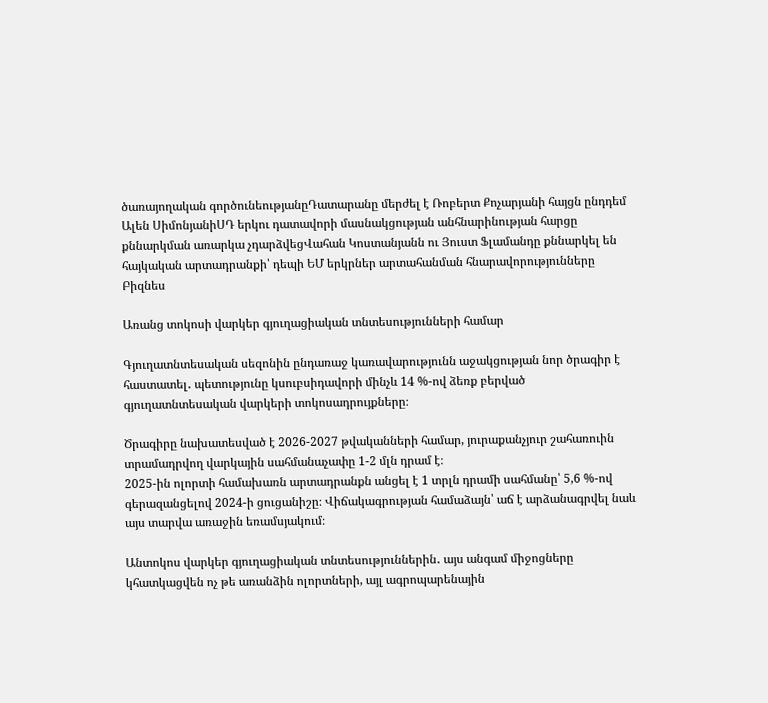ծառայողական գործունեությանըԴատարանը մերժել է Ռոբերտ Քոչարյանի հայցն ընդդեմ Ալեն ՍիմոնյանիՍԴ երկու դատավորի մասնակցության անհնարինության հարցը քննարկման առարկա չդարձվեցՎահան Կոստանյանն ու Յուստ Ֆլամանդը քննարկել են հայկական արտադրանքի՝ դեպի ԵՄ երկրներ արտահանման հնարավորությունները
Բիզնես

Առանց տոկոսի վարկեր գյուղացիական տնտեսությունների համար

Գյուղատնտեսական սեզոնին ընդառաջ կառավարությունն աջակցության նոր ծրագիր է հաստատել․ պետությունը կսուբսիդավորի մինչև 14 %-ով ձեռք բերված գյուղատնտեսական վարկերի տոկոսադրույքները։

Ծրագիրը նախատեսված է 2026-2027 թվականների համար, յուրաքանչյուր շահառուին տրամադրվող վարկային սահմանաչափը 1-2 մլն դրամ է։
2025-ին ոլորտի համախառն արտադրանքն անցել է 1 տրլն դրամի սահմանը՝ 5,6 %-ով գերազանցելով 2024-ի ցուցանիշը։ Վիճակագրության համաձայն՝ աճ է արձանագրվել նաև այս տարվա առաջին եռամսյակում։

Անտոկոս վարկեր գյուղացիական տնտեսություններին․ այս անգամ միջոցները կհատկացվեն ոչ թե առանձին ոլորտների, այլ ագրոպարենային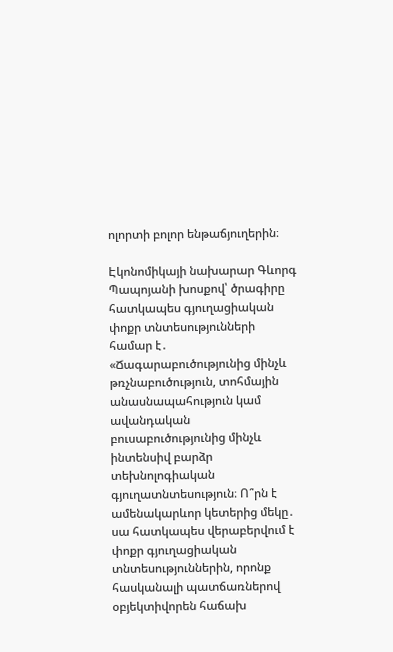ոլորտի բոլոր ենթաճյուղերին։

Էկոնոմիկայի նախարար Գևորգ Պապոյանի խոսքով՝ ծրագիրը հատկապես գյուղացիական փոքր տնտեսությունների համար է․ «Ճագարաբուծությունից մինչև թռչնաբուծություն, տոհմային անասնապահություն կամ ավանդական բուսաբուծությունից մինչև ինտենսիվ բարձր տեխնոլոգիական գյուղատնտեսություն։ Ո՞րն է ամենակարևոր կետերից մեկը․ սա հատկապես վերաբերվում է փոքր գյուղացիական տնտեսություններին, որոնք հասկանալի պատճառներով օբյեկտիվորեն հաճախ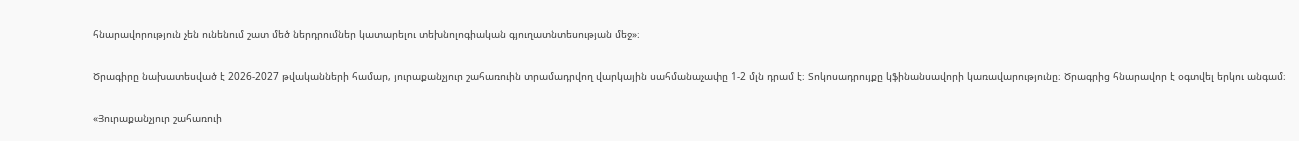հնարավորություն չեն ունենում շատ մեծ ներդրումներ կատարելու տեխնոլոգիական գյուղատնտեսության մեջ»։

Ծրագիրը նախատեսված է 2026-2027 թվականների համար, յուրաքանչյուր շահառուին տրամադրվող վարկային սահմանաչափը 1-2 մլն դրամ է։ Տոկոսադրույքը կֆինանսավորի կառավարությունը։ Ծրագրից հնարավոր է օգտվել երկու անգամ։

«Յուրաքանչյուր շահառուի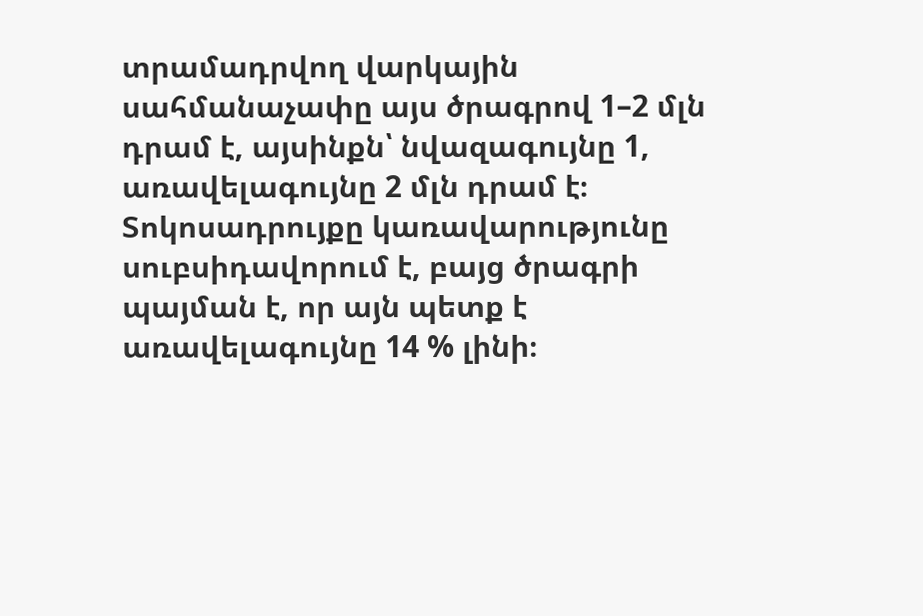տրամադրվող վարկային սահմանաչափը այս ծրագրով 1–2 մլն դրամ է, այսինքն՝ նվազագույնը 1, առավելագույնը 2 մլն դրամ է։ Տոկոսադրույքը կառավարությունը սուբսիդավորում է, բայց ծրագրի պայման է, որ այն պետք է առավելագույնը 14 % լինի։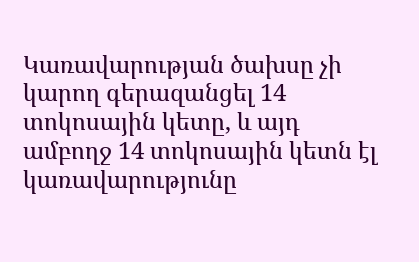Կառավարության ծախսը չի կարող գերազանցել 14 տոկոսային կետը, և այդ ամբողջ 14 տոկոսային կետն էլ կառավարությունը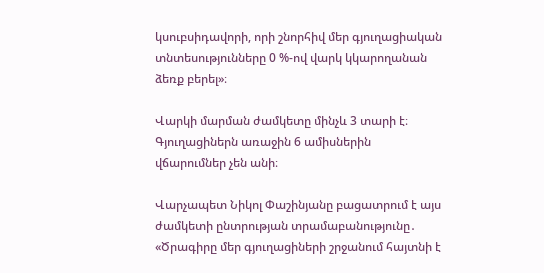կսուբսիդավորի, որի շնորհիվ մեր գյուղացիական տնտեսությունները 0 %-ով վարկ կկարողանան ձեռք բերել»։

Վարկի մարման ժամկետը մինչև 3 տարի է։ Գյուղացիներն առաջին 6 ամիսներին վճարումներ չեն անի։

Վարչապետ Նիկոլ Փաշինյանը բացատրում է այս ժամկետի ընտրության տրամաբանությունը․ «Ծրագիրը մեր գյուղացիների շրջանում հայտնի է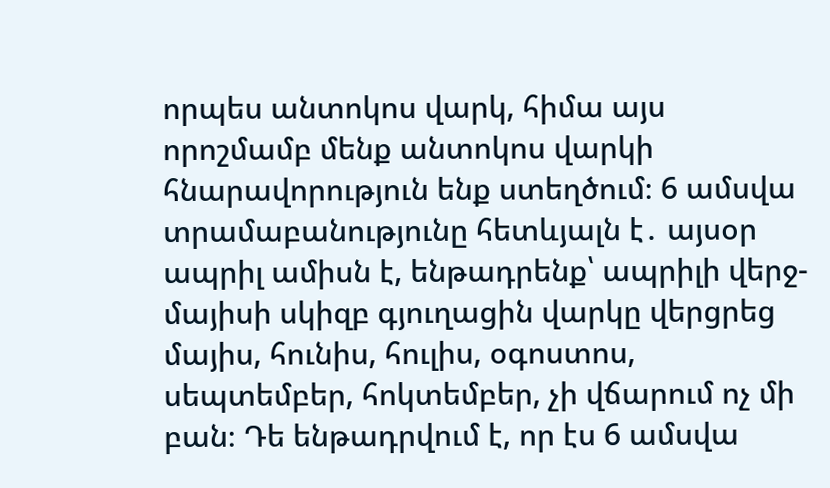որպես անտոկոս վարկ, հիմա այս որոշմամբ մենք անտոկոս վարկի հնարավորություն ենք ստեղծում։ 6 ամսվա տրամաբանությունը հետևյալն է․ այսօր ապրիլ ամիսն է, ենթադրենք՝ ապրիլի վերջ-մայիսի սկիզբ գյուղացին վարկը վերցրեց մայիս, հունիս, հուլիս, օգոստոս, սեպտեմբեր, հոկտեմբեր, չի վճարում ոչ մի բան։ Դե ենթադրվում է, որ էս 6 ամսվա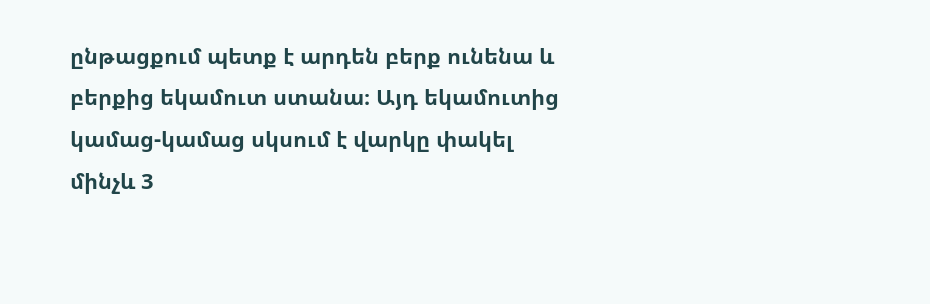ընթացքում պետք է արդեն բերք ունենա և բերքից եկամուտ ստանա։ Այդ եկամուտից կամաց-կամաց սկսում է վարկը փակել մինչև 3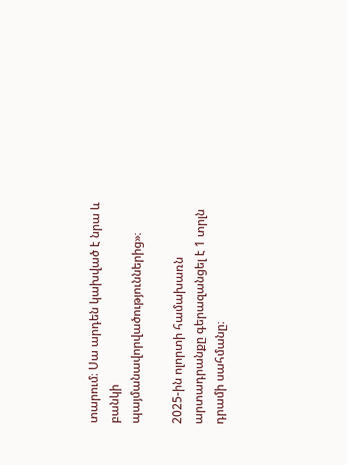տարում։ Սա արդեն կախված է նրա և բանկի պայմանավորվածություններից»։

2025-ին ոլորտի համախառն արտադրանքը գերազանցել է 1 տրլն դրամի սահմանը։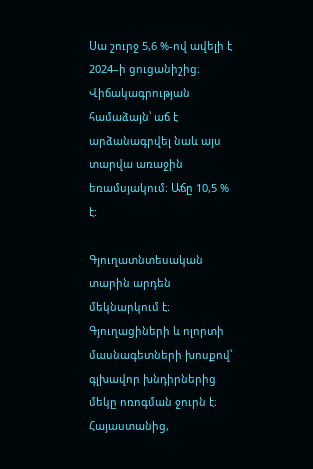Սա շուրջ 5,6 %-ով ավելի է 2024–ի ցուցանիշից։ Վիճակագրության համաձայն՝ աճ է արձանագրվել նաև այս տարվա առաջին եռամսյակում։ Աճը 10,5 % է:

Գյուղատնտեսական տարին արդեն մեկնարկում է։ Գյուղացիների և ոլորտի մասնագետների խոսքով՝ գլխավոր խնդիրներից մեկը ոռոգման ջուրն է։ Հայաստանից,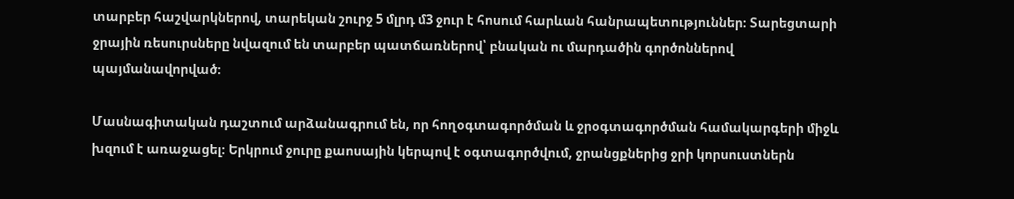տարբեր հաշվարկներով, տարեկան շուրջ 5 մլրդ մ3 ջուր է հոսում հարևան հանրապետություններ։ Տարեցտարի ջրային ռեսուրսները նվազում են տարբեր պատճառներով՝ բնական ու մարդածին գործոններով պայմանավորված։

Մասնագիտական դաշտում արձանագրում են, որ հողօգտագործման և ջրօգտագործման համակարգերի միջև խզում է առաջացել։ Երկրում ջուրը քաոսային կերպով է օգտագործվում, ջրանցքներից ջրի կորսուստներն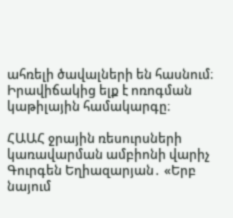ահռելի ծավալների են հասնում։ Իրավիճակից ելք է ոռոգման կաթիլային համակարգը։

ՀԱԱՀ ջրային ռեսուրսների կառավարման ամբիոնի վարիչ Գուրգեն Եղիազարյան․ «Երբ նայում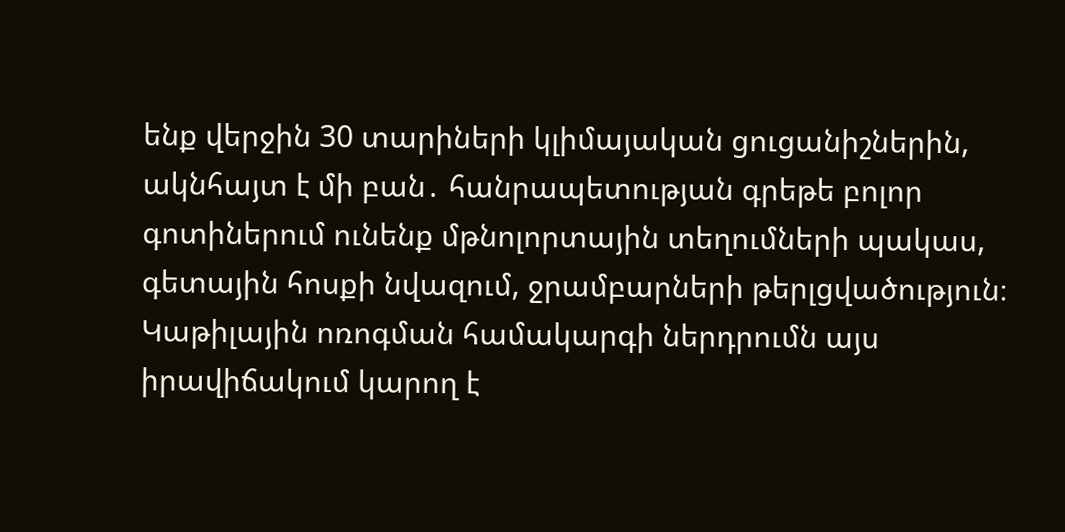ենք վերջին 30 տարիների կլիմայական ցուցանիշներին, ակնհայտ է մի բան․ հանրապետության գրեթե բոլոր գոտիներում ունենք մթնոլորտային տեղումների պակաս, գետային հոսքի նվազում, ջրամբարների թերլցվածություն։ Կաթիլային ոռոգման համակարգի ներդրումն այս իրավիճակում կարող է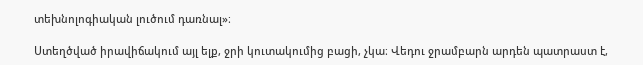տեխնոլոգիական լուծում դառնալ»։

Ստեղծված իրավիճակում այլ ելք, ջրի կուտակումից բացի, չկա։ Վեդու ջրամբարն արդեն պատրաստ է,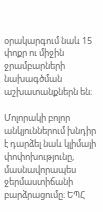օրակարգում նաև 15 փոքր ու միջին ջրամբարների նախագծման աշխատանքներն են։

Մոլորակի բոլոր անկյուններում խնդիր է դարձել նաև կլիմայի փոփոխությունը, մասնավորապես ջերմաստիճանի բարձրացումը։ ԵՊՀ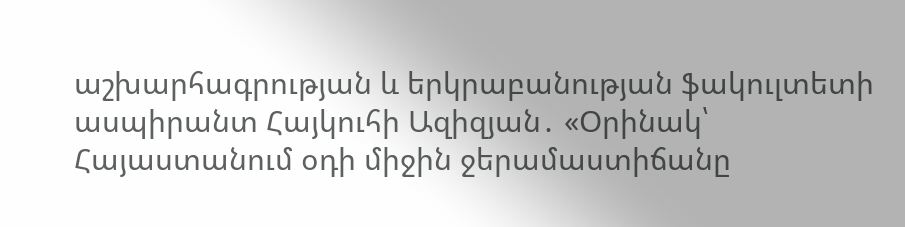աշխարհագրության և երկրաբանության ֆակուլտետի ասպիրանտ Հայկուհի Ազիզյան․ «Օրինակ՝ Հայաստանում օդի միջին ջերամաստիճանը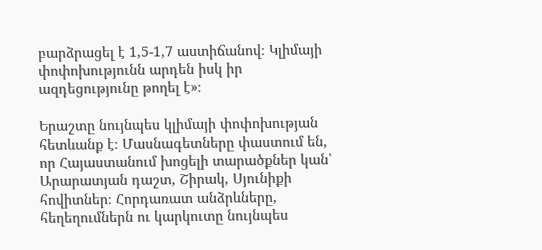բարձրացել է 1,5-1,7 աստիճանով։ Կլիմայի փոփոխությունն արդեն իսկ իր ազդեցությունը թողել է»։

Երաշտը նույնպես կլիմայի փոփոխության հետևանք է։ Մասնագետները փաստում են, որ Հայաստանում խոցելի տարածքներ կան՝ Արարատյան դաշտ, Շիրակ, Սյունիքի հովիտներ։ Հորդառատ անձրևները, հեղեղումներն ու կարկուտը նույնպես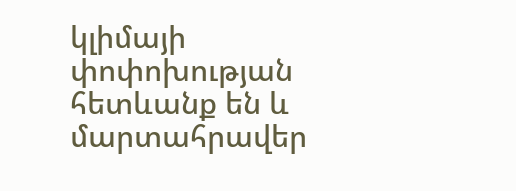կլիմայի փոփոխության հետևանք են և մարտահրավեր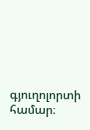գյուղոլորտի համար։